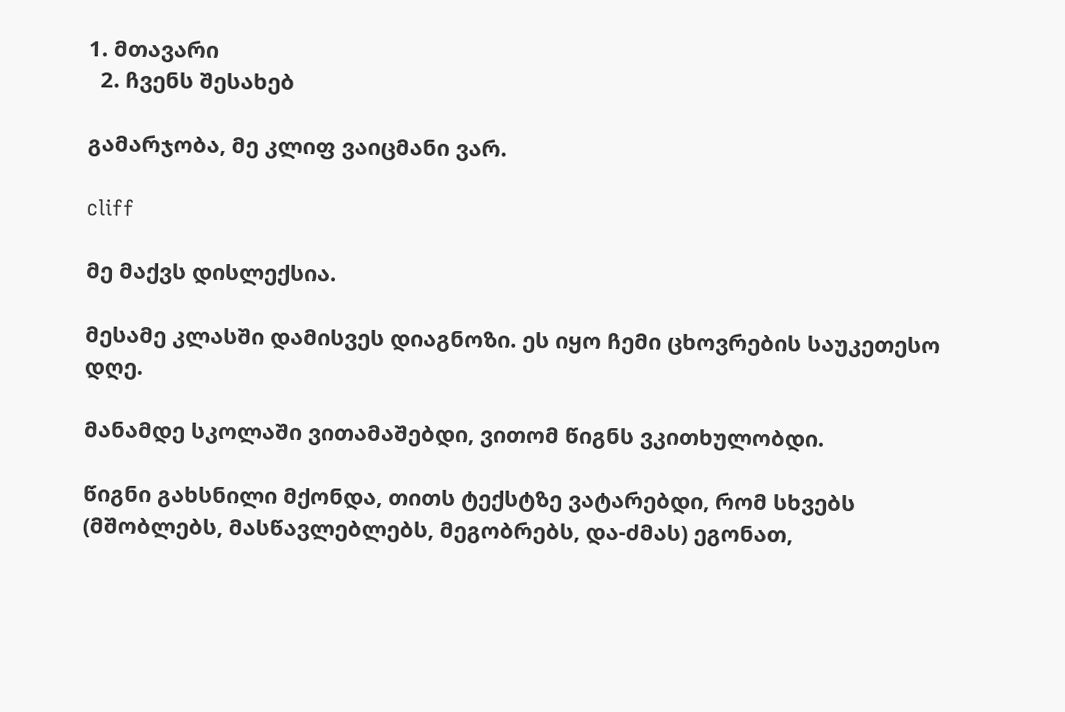1. მთავარი
  2. ჩვენს შესახებ

გამარჯობა, მე კლიფ ვაიცმანი ვარ.

cliff

მე მაქვს დისლექსია.

მესამე კლასში დამისვეს დიაგნოზი. ეს იყო ჩემი ცხოვრების საუკეთესო დღე.

მანამდე სკოლაში ვითამაშებდი, ვითომ წიგნს ვკითხულობდი.

წიგნი გახსნილი მქონდა, თითს ტექსტზე ვატარებდი, რომ სხვებს (მშობლებს, მასწავლებლებს, მეგობრებს, და-ძმას) ეგონათ,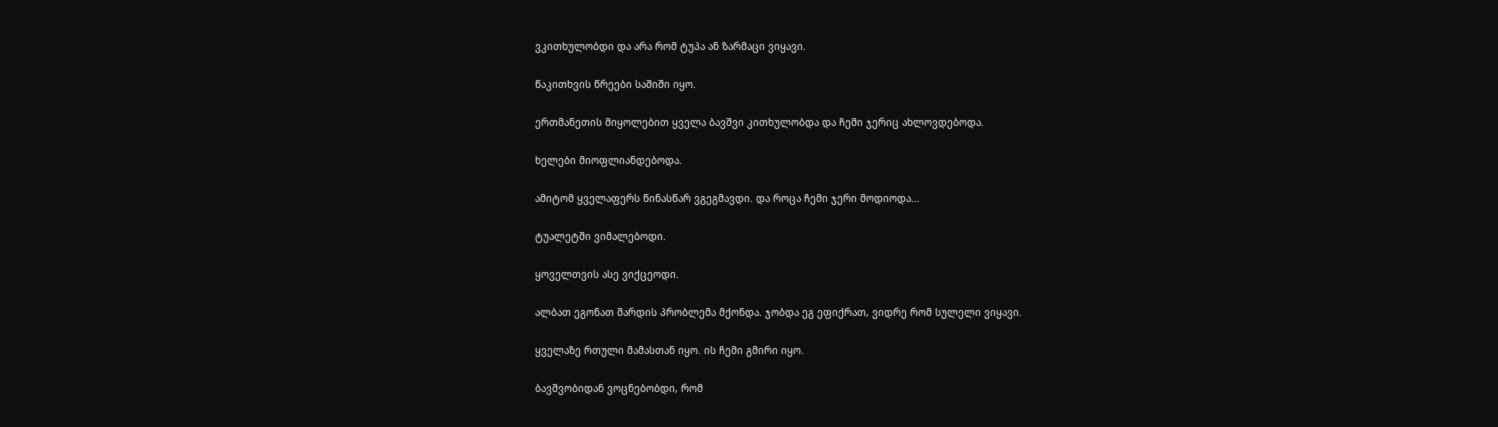ვკითხულობდი და არა რომ ტუპა ან ზარმაცი ვიყავი.

წაკითხვის წრეები საშიში იყო.

ერთმანეთის მიყოლებით ყველა ბავშვი კითხულობდა და ჩემი ჯერიც ახლოვდებოდა.

ხელები მიოფლიანდებოდა.

ამიტომ ყველაფერს წინასწარ ვგეგმავდი. და როცა ჩემი ჯერი მოდიოდა...

ტუალეტში ვიმალებოდი.

ყოველთვის ასე ვიქცეოდი.

ალბათ ეგონათ შარდის პრობლემა მქონდა. ჯობდა ეგ ეფიქრათ, ვიდრე რომ სულელი ვიყავი.

ყველაზე რთული მამასთან იყო. ის ჩემი გმირი იყო.

ბავშვობიდან ვოცნებობდი, რომ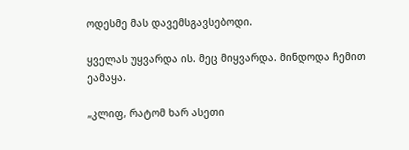ოდესმე მას დავემსგავსებოდი.

ყველას უყვარდა ის. მეც მიყვარდა. მინდოდა ჩემით ეამაყა.

„კლიფ, რატომ ხარ ასეთი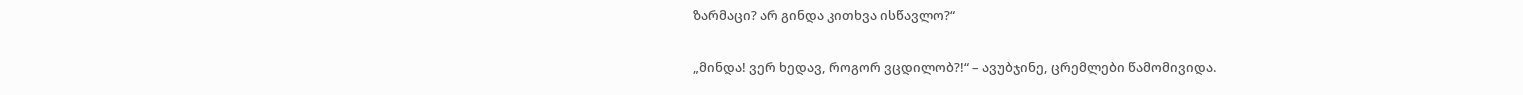ზარმაცი? არ გინდა კითხვა ისწავლო?“

„მინდა! ვერ ხედავ, როგორ ვცდილობ?!“ – ავუბჯინე, ცრემლები წამომივიდა.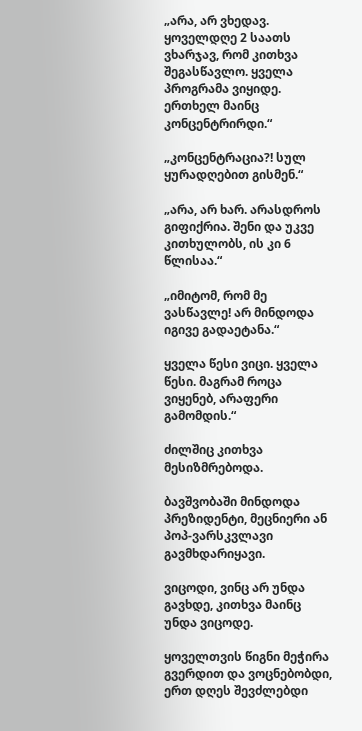„არა, არ ვხედავ. ყოველდღე 2 საათს ვხარჯავ, რომ კითხვა შეგასწავლო. ყველა პროგრამა ვიყიდე. ერთხელ მაინც კონცენტრირდი.“

„კონცენტრაცია?! სულ ყურადღებით გისმენ.“

„არა, არ ხარ. არასდროს გიფიქრია. შენი და უკვე კითხულობს, ის კი 6 წლისაა.“

„იმიტომ, რომ მე ვასწავლე! არ მინდოდა იგივე გადაეტანა.“

ყველა წესი ვიცი. ყველა წესი. მაგრამ როცა ვიყენებ, არაფერი გამომდის.“

ძილშიც კითხვა მესიზმრებოდა.

ბავშვობაში მინდოდა პრეზიდენტი, მეცნიერი ან პოპ-ვარსკვლავი გავმხდარიყავი.

ვიცოდი, ვინც არ უნდა გავხდე, კითხვა მაინც უნდა ვიცოდე.

ყოველთვის წიგნი მეჭირა გვერდით და ვოცნებობდი, ერთ დღეს შევძლებდი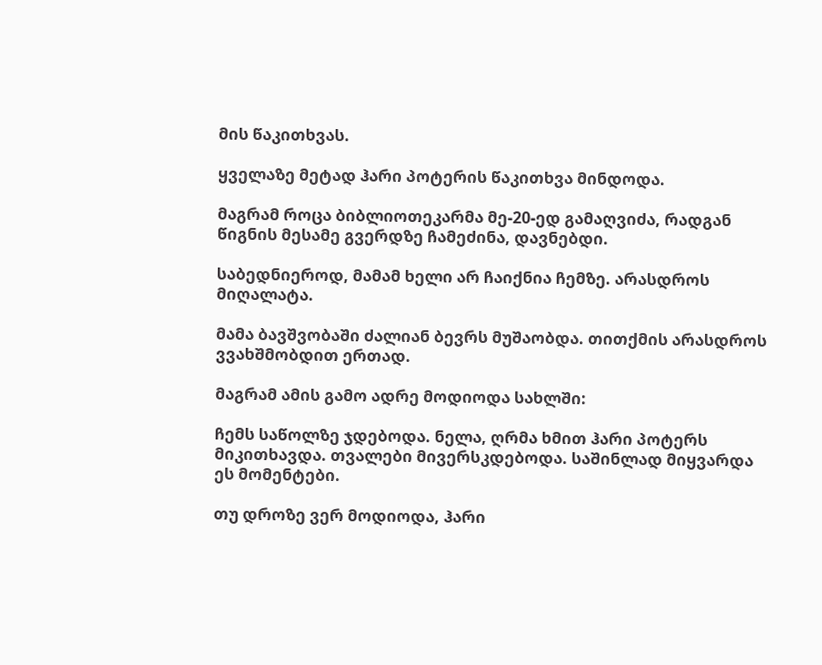მის წაკითხვას.

ყველაზე მეტად ჰარი პოტერის წაკითხვა მინდოდა.

მაგრამ როცა ბიბლიოთეკარმა მე-20-ედ გამაღვიძა, რადგან წიგნის მესამე გვერდზე ჩამეძინა, დავნებდი.

საბედნიეროდ, მამამ ხელი არ ჩაიქნია ჩემზე. არასდროს მიღალატა.

მამა ბავშვობაში ძალიან ბევრს მუშაობდა. თითქმის არასდროს ვვახშმობდით ერთად.

მაგრამ ამის გამო ადრე მოდიოდა სახლში:

ჩემს საწოლზე ჯდებოდა. ნელა, ღრმა ხმით ჰარი პოტერს მიკითხავდა. თვალები მივერსკდებოდა. საშინლად მიყვარდა ეს მომენტები.

თუ დროზე ვერ მოდიოდა, ჰარი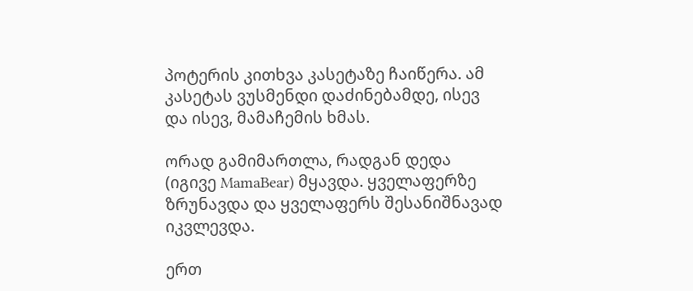პოტერის კითხვა კასეტაზე ჩაიწერა. ამ კასეტას ვუსმენდი დაძინებამდე, ისევ და ისევ, მამაჩემის ხმას.

ორად გამიმართლა, რადგან დედა (იგივე MamaBear) მყავდა. ყველაფერზე ზრუნავდა და ყველაფერს შესანიშნავად იკვლევდა.

ერთ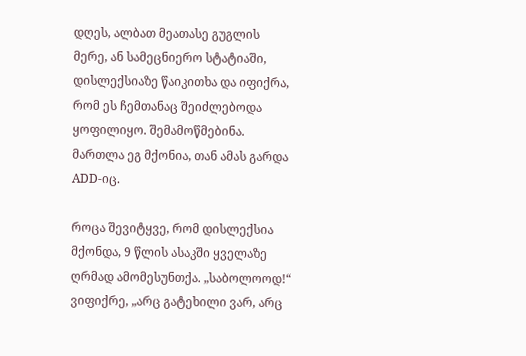დღეს, ალბათ მეათასე გუგლის მერე, ან სამეცნიერო სტატიაში, დისლექსიაზე წაიკითხა და იფიქრა, რომ ეს ჩემთანაც შეიძლებოდა ყოფილიყო. შემამოწმებინა. მართლა ეგ მქონია, თან ამას გარდა ADD-იც.

როცა შევიტყვე, რომ დისლექსია მქონდა, 9 წლის ასაკში ყველაზე ღრმად ამომესუნთქა. „საბოლოოდ!“ ვიფიქრე, „არც გატეხილი ვარ, არც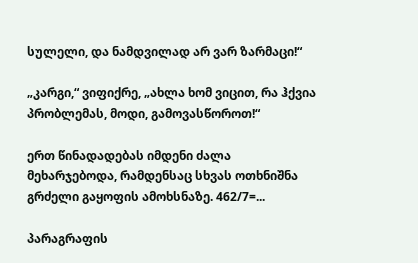სულელი, და ნამდვილად არ ვარ ზარმაცი!“

„კარგი,“ ვიფიქრე, „ახლა ხომ ვიცით, რა ჰქვია პრობლემას, მოდი, გამოვასწოროთ!“

ერთ წინადადებას იმდენი ძალა მეხარჯებოდა, რამდენსაც სხვას ოთხნიშნა გრძელი გაყოფის ამოხსნაზე. 462/7=...

პარაგრაფის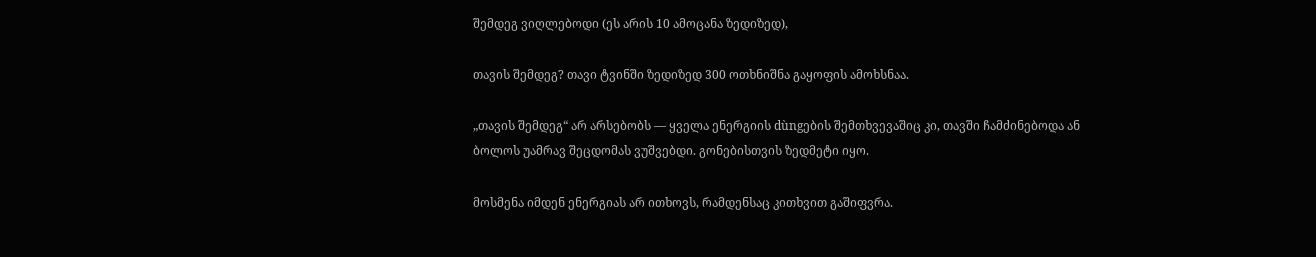შემდეგ ვიღლებოდი (ეს არის 10 ამოცანა ზედიზედ),

თავის შემდეგ? თავი ტვინში ზედიზედ 300 ოთხნიშნა გაყოფის ამოხსნაა.

„თავის შემდეგ“ არ არსებობს — ყველა ენერგიის dùngების შემთხვევაშიც კი, თავში ჩამძინებოდა ან ბოლოს უამრავ შეცდომას ვუშვებდი. გონებისთვის ზედმეტი იყო.

მოსმენა იმდენ ენერგიას არ ითხოვს, რამდენსაც კითხვით გაშიფვრა.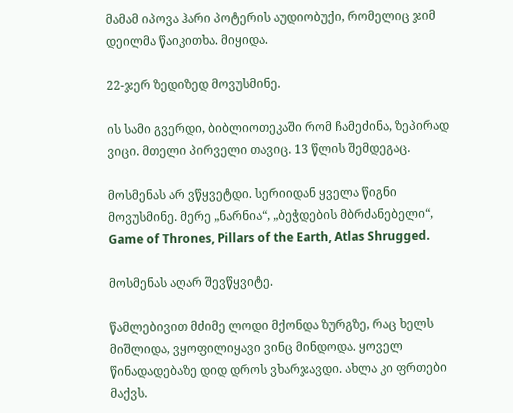მამამ იპოვა ჰარი პოტერის აუდიობუქი, რომელიც ჯიმ დეილმა წაიკითხა. მიყიდა.

22-ჯერ ზედიზედ მოვუსმინე.

ის სამი გვერდი, ბიბლიოთეკაში რომ ჩამეძინა, ზეპირად ვიცი. მთელი პირველი თავიც. 13 წლის შემდეგაც.

მოსმენას არ ვწყვეტდი. სერიიდან ყველა წიგნი მოვუსმინე. მერე „ნარნია“, „ბეჭდების მბრძანებელი“, Game of Thrones, Pillars of the Earth, Atlas Shrugged.

მოსმენას აღარ შევწყვიტე.

წამლებივით მძიმე ლოდი მქონდა ზურგზე, რაც ხელს მიშლიდა, ვყოფილიყავი ვინც მინდოდა. ყოველ წინადადებაზე დიდ დროს ვხარჯავდი. ახლა კი ფრთები მაქვს.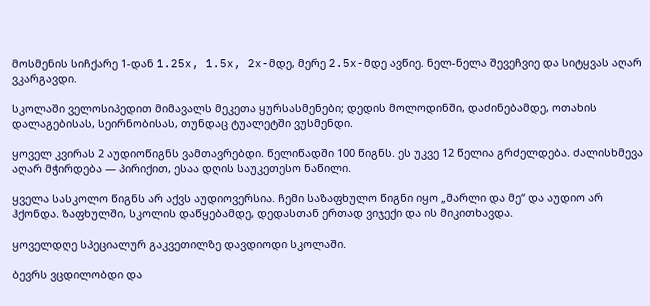მოსმენის სიჩქარე 1-დან 1.25x, 1.5x, 2x-მდე, მერე 2.5x-მდე ავწიე. ნელ-ნელა შევეჩვიე და სიტყვას აღარ ვკარგავდი.

სკოლაში ველოსიპედით მიმავალს მეკეთა ყურსასმენები; დედის მოლოდინში, დაძინებამდე, ოთახის დალაგებისას, სეირნობისას, თუნდაც ტუალეტში ვუსმენდი.

ყოველ კვირას 2 აუდიოწიგნს ვამთავრებდი. წელიწადში 100 წიგნს. ეს უკვე 12 წელია გრძელდება. ძალისხმევა აღარ მჭირდება — პირიქით, ესაა დღის საუკეთესო ნაწილი.

ყველა სასკოლო წიგნს არ აქვს აუდიოვერსია. ჩემი საზაფხულო წიგნი იყო „მარლი და მე“ და აუდიო არ ჰქონდა. ზაფხულში, სკოლის დაწყებამდე, დედასთან ერთად ვიჯექი და ის მიკითხავდა.

ყოველდღე სპეციალურ გაკვეთილზე დავდიოდი სკოლაში.

ბევრს ვცდილობდი და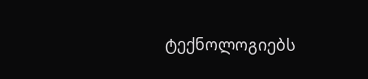ტექნოლოგიებს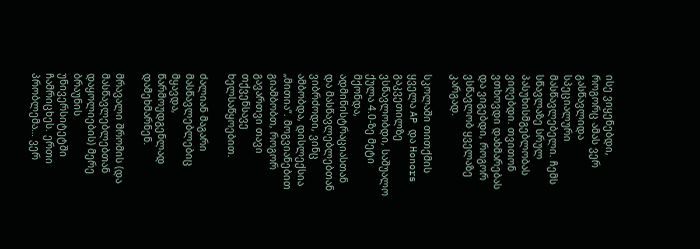ისე ვიყენებდი, როგორც ამას ვერ გასწავლიდა სპეციალური მასწავლებელი. ჩემს სწავლაზე სრულ პასუხისმგებლობას ვიღებდი. თვითონ ვთხოვდი დახმარებას და ვიგებდი, როგორ ვსწავლობ ყველაზე კარგად.

სკოლაში თითქმის ყველა AP და Honors გაკვეთილზე ვსწავლობდი, საშუალო ქულა 4.0-ზე მეტი მქონდა, ადმინისტრაციასთან და მასწავლებლებთან ვიბრძოდი, ვინც ამბობდა, დისლექსია „მითია“. მოგვიანებით გიამბობთ, როგორ გავართვი თავი თქვენსავე ხელსაწყოებით.

ძალიან მაგარი მასწავლებლებიც მყავდა, წარმოუდგენლად დამეხმარნენ.

მრავალი შრომის (და მასწავლებლებთან დაყოლიების) მერე ბრაუნის უნივერსიტეტში ჩამრიცხეს. ერთი პრობლემა… ვერ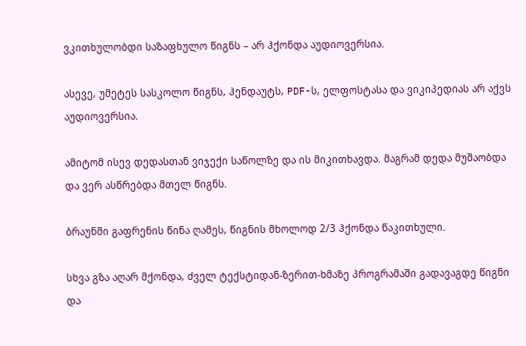ვკითხულობდი საზაფხულო წიგნს – არ ჰქონდა აუდიოვერსია.

ასევე, უმეტეს სასკოლო წიგნს, ჰენდაუტს, PDF-ს, ელფოსტასა და ვიკიპედიას არ აქვს აუდიოვერსია.

ამიტომ ისევ დედასთან ვიჯექი საწოლზე და ის მიკითხავდა. მაგრამ დედა მუშაობდა და ვერ ასწრებდა მთელ წიგნს.

ბრაუნში გაფრენის წინა ღამეს, წიგნის მხოლოდ 2/3 ჰქონდა წაკითხული.

სხვა გზა აღარ მქონდა, ძველ ტექსტიდან-ზერით-ხმაზე პროგრამაში გადავაგდე წიგნი და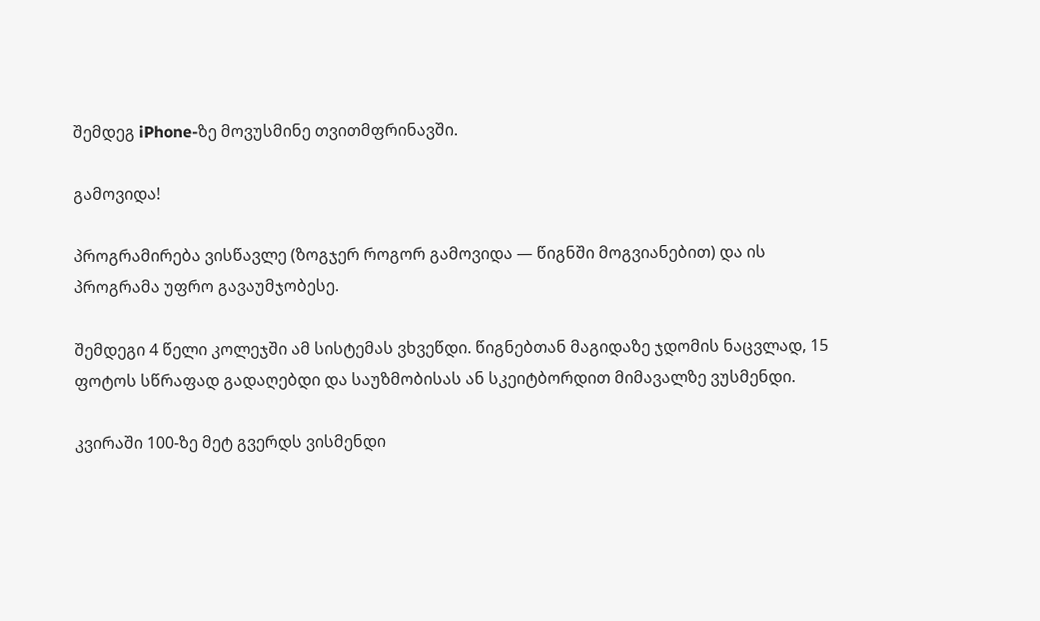შემდეგ iPhone-ზე მოვუსმინე თვითმფრინავში.

გამოვიდა!

პროგრამირება ვისწავლე (ზოგჯერ როგორ გამოვიდა — წიგნში მოგვიანებით) და ის პროგრამა უფრო გავაუმჯობესე.

შემდეგი 4 წელი კოლეჯში ამ სისტემას ვხვეწდი. წიგნებთან მაგიდაზე ჯდომის ნაცვლად, 15 ფოტოს სწრაფად გადაღებდი და საუზმობისას ან სკეიტბორდით მიმავალზე ვუსმენდი.

კვირაში 100-ზე მეტ გვერდს ვისმენდი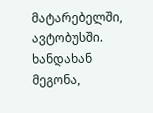მატარებელში, ავტობუსში. ხანდახან მეგონა,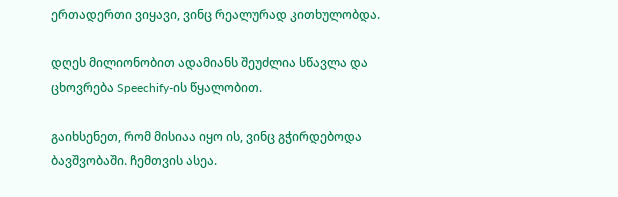ერთადერთი ვიყავი, ვინც რეალურად კითხულობდა.

დღეს მილიონობით ადამიანს შეუძლია სწავლა და ცხოვრება Speechify-ის წყალობით.

გაიხსენეთ, რომ მისიაა იყო ის, ვინც გჭირდებოდა ბავშვობაში. ჩემთვის ასეა.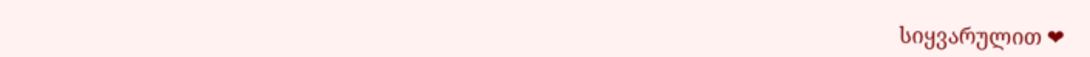სიყვარულით ❤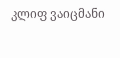კლიფ ვაიცმანი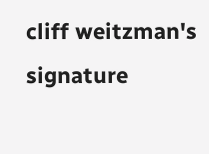cliff weitzman's signature